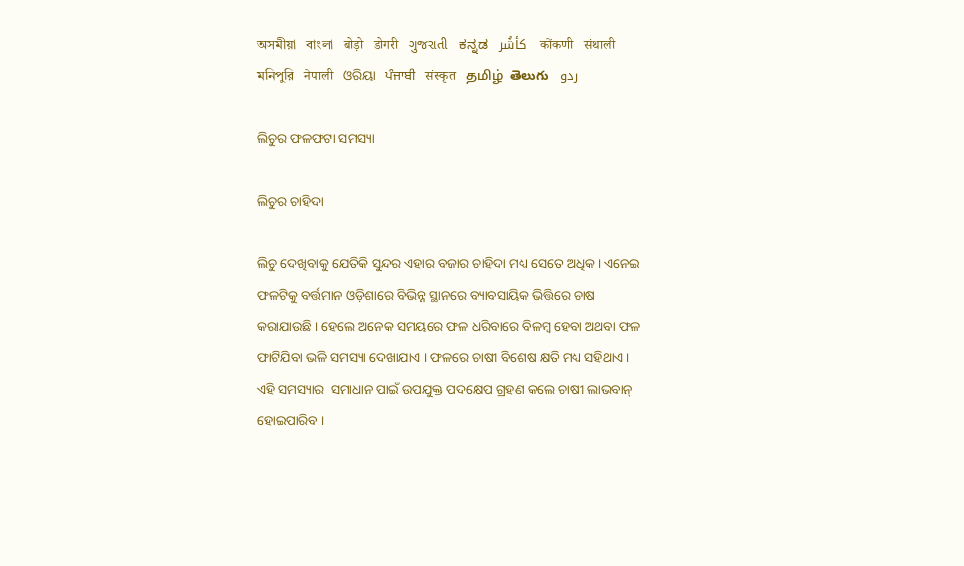অসমীয়া   বাংলা   बोड़ो   डोगरी   ગુજરાતી   ಕನ್ನಡ   كأشُر   कोंकणी   संथाली   মনিপুরি   नेपाली   ଓରିୟା   ਪੰਜਾਬੀ   संस्कृत   தமிழ்  తెలుగు   ردو

ଲିଚୁର ଫଳଫଟା ସମସ୍ୟା

ଲିଚୁର ଚାହିଦା

ଲିଚୁ ଦେଖିବାକୁ ଯେତିକି ସୁନ୍ଦର ଏହାର ବଜାର ଚାହିଦା ମଧ୍ୟ ସେତେ ଅଧିକ । ଏନେଇ  ଫଳଟିକୁ ବର୍ତ୍ତମାନ ଓଡ଼ିଶାରେ ବିଭିନ୍ନ ସ୍ଥାନରେ ବ୍ୟାବସାୟିକ ଭିତ୍ତିରେ ଚାଷ କରାଯାଉଛି । ହେଲେ ଅନେକ ସମୟରେ ଫଳ ଧରିବାରେ ବିଳମ୍ବ ହେବା ଅଥବା ଫଳ ଫାଟିଯିବା ଭଳି ସମସ୍ୟା ଦେଖାଯାଏ । ଫଳରେ ଚାଷୀ ବିଶେଷ କ୍ଷତି ମଧ୍ୟ ସହିଥାଏ । ଏହି ସମସ୍ୟାର  ସମାଧାନ ପାଇଁ ଉପଯୁକ୍ତ ପଦକ୍ଷେପ ଗ୍ରହଣ କଲେ ଚାଷୀ ଲାଭବାନ୍ ହୋଇପାରିବ ।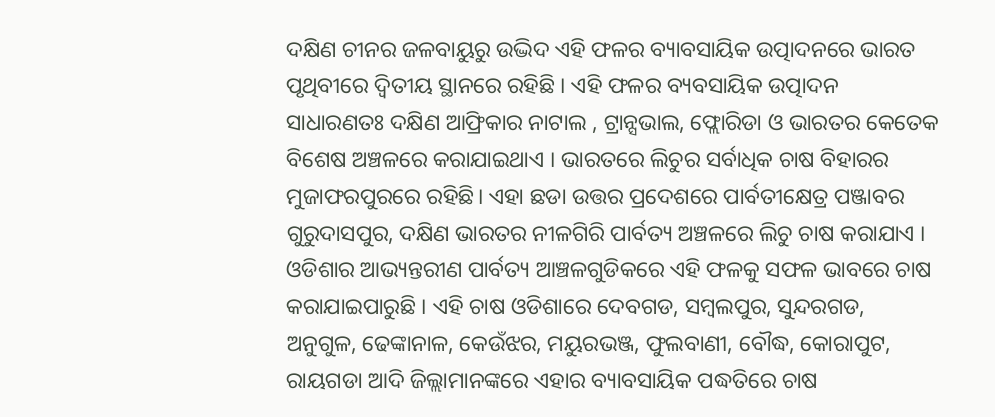ଦକ୍ଷିଣ ଚୀନର ଜଳବାୟୁରୁ ଉଦ୍ଭିଦ ଏହି ଫଳର ବ୍ୟାବସାୟିକ ଉତ୍ପାଦନରେ ଭାରତ ପୃଥିବୀରେ ଦ୍ଵିତୀୟ ସ୍ଥାନରେ ରହିଛି । ଏହି ଫଳର ବ୍ୟବସାୟିକ ଉତ୍ପାଦନ ସାଧାରଣତଃ ଦକ୍ଷିଣ ଆଫ୍ରିକାର ନାଟାଲ , ଟ୍ରାନ୍ସଭାଲ, ଫ୍ଲୋରିଡା ଓ ଭାରତର କେତେକ ବିଶେଷ ଅଞ୍ଚଳରେ କରାଯାଇଥାଏ । ଭାରତରେ ଲିଚୁର ସର୍ବାଧିକ ଚାଷ ବିହାରର ମୁଜାଫରପୁରରେ ରହିଛି। ଏହା ଛଡା ଉତ୍ତର ପ୍ରଦେଶରେ ପାର୍ବତୀକ୍ଷେତ୍ର ପଞ୍ଜାବର ଗୁରୁଦାସପୁର, ଦକ୍ଷିଣ ଭାରତର ନୀଳଗିରି ପାର୍ବତ୍ୟ ଅଞ୍ଚଳରେ ଲିଚୁ ଚାଷ କରାଯାଏ । ଓଡିଶାର ଆଭ୍ୟନ୍ତରୀଣ ପାର୍ବତ୍ୟ ଆଞ୍ଚଳଗୁଡିକରେ ଏହି ଫଳକୁ ସଫଳ ଭାବରେ ଚାଷ କରାଯାଇପାରୁଛି । ଏହି ଚାଷ ଓଡିଶାରେ ଦେବଗଡ, ସମ୍ବଲପୁର, ସୁନ୍ଦରଗଡ, ଅନୁଗୁଳ, ଢେଙ୍କାନାଳ, କେଉଁଝର, ମୟୁରଭଞ୍ଜ, ଫୁଲବାଣୀ, ବୌଦ୍ଧ, କୋରାପୁଟ, ରାୟଗଡା ଆଦି ଜିଲ୍ଲାମାନଙ୍କରେ ଏହାର ବ୍ୟାବସାୟିକ ପଦ୍ଧତିରେ ଚାଷ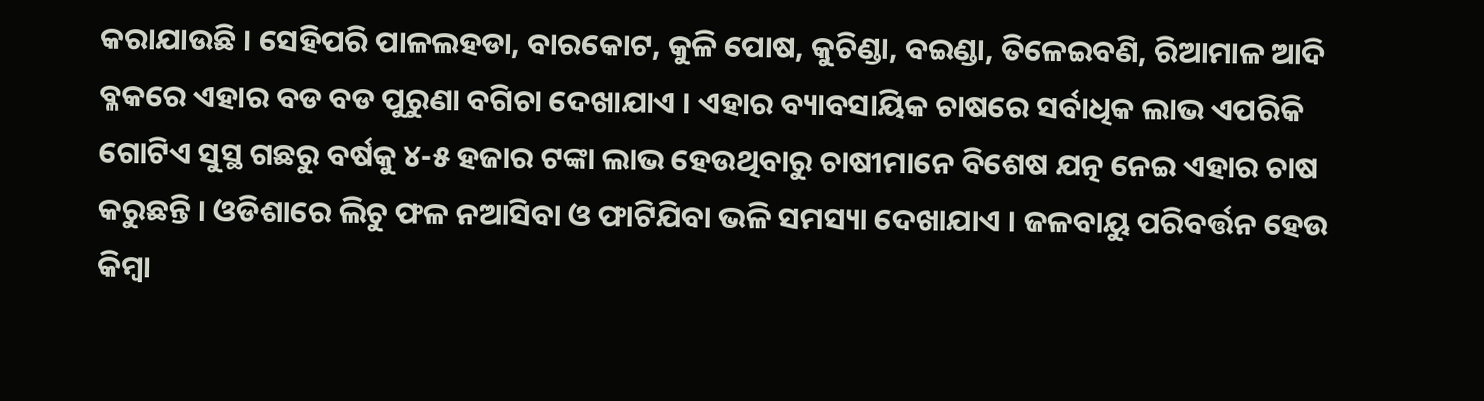କରାଯାଉଛି । ସେହିପରି ପାଳଲହଡା, ବାରକୋଟ, କୁଳି ପୋଷ, କୁଚିଣ୍ଡା, ବଇଣ୍ଡା, ତିଳେଇବଣି, ରିଆମାଳ ଆଦି ବ୍ଳକରେ ଏହାର ବଡ ବଡ ପୁରୁଣା ବଗିଚା ଦେଖାଯାଏ । ଏହାର ବ୍ୟାବସାୟିକ ଚାଷରେ ସର୍ବାଧିକ ଲାଭ ଏପରିକି ଗୋଟିଏ ସୁସ୍ଥ ଗଛରୁ ବର୍ଷକୁ ୪-୫ ହଜାର ଟଙ୍କା ଲାଭ ହେଉଥିବାରୁ ଚାଷୀମାନେ ବିଶେଷ ଯତ୍ନ ନେଇ ଏହାର ଚାଷ କରୁଛନ୍ତି । ଓଡିଶାରେ ଲିଚୁ ଫଳ ନଆସିବା ଓ ଫାଟିଯିବା ଭଳି ସମସ୍ୟା ଦେଖାଯାଏ । ଜଳବାୟୁ ପରିବର୍ତ୍ତନ ହେଉ କିମ୍ବା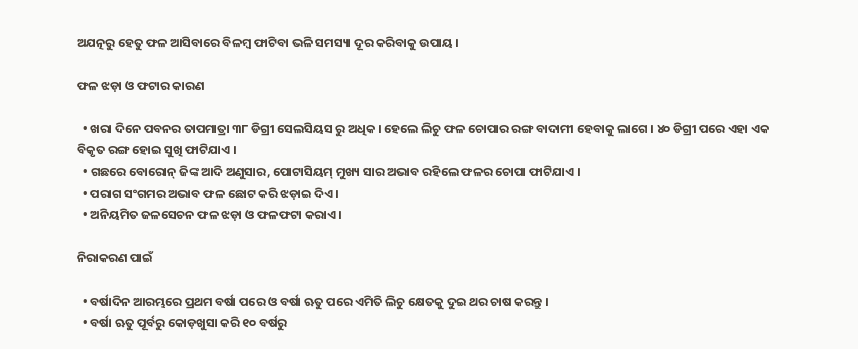ଅଯତ୍ନରୁ ହେତୁ ଫଳ ଆସିବାରେ ବିଳମ୍ବ ଫାଟିବା ଭଳି ସମସ୍ୟା ଦୂର କରିବାକୁ ଉପାୟ ।

ଫଳ ଝଡ଼ା ଓ ଫଟାର କାରଣ

  • ଖରା ଦିନେ ପବନର ତାପମାତ୍ରା ୩୮ ଡିଗ୍ରୀ ସେଲସିୟସ ରୁ ଅଧିକ । ହେଲେ ଲିଚୁ ଫଳ ଚୋପାର ରଙ୍ଗ ବାଦାମୀ ହେବାକୁ ଲାଗେ । ୪୦ ଡିଗ୍ରୀ ପରେ ଏହା ଏକ ବିକୃତ ରଙ୍ଗ ହୋଇ ସୁଖି ଫାଟିଯାଏ ।
  • ଗଛରେ ବୋରୋନ୍‌ ଜିଙ୍କ ଆଦି ଅଣୁସାର, ପୋଟାସିୟମ୍ ମୁଖ୍ୟ ସାର ଅଭାବ ରହିଲେ ଫଳର ଚୋପା ଫାଟିଯାଏ ।
  • ପରାଗ ସଂଗମର ଅଭାବ ଫଳ ଛୋଟ କରି ଝଡ଼ାଇ ଦିଏ ।
  • ଅନିୟମିତ ଜଳସେଚନ ଫଳ ଝଡ଼ା ଓ ଫଳଫଟା କରାଏ ।

ନିରାକରଣ ପାଇଁ

  • ବର୍ଷାଦିନ ଆରମ୍ଭରେ ପ୍ରଥମ ବର୍ଷା ପରେ ଓ ବର୍ଷା ଋତୁ ପରେ ଏମିତି ଲିଚୁ କ୍ଷେତକୁ ଦୁଇ ଥର ଚାଷ କରନ୍ତୁ ।
  • ବର୍ଷା ଋତୁ ପୂର୍ବରୁ କୋଡ଼ଖୁସା କରି ୧୦ ବର୍ଷରୁ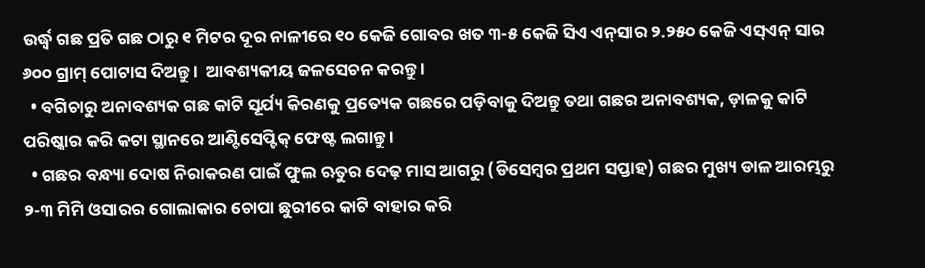ଉର୍ଦ୍ଧ୍ଵ ଗଛ ପ୍ରତି ଗଛ ଠାରୁ ୧ ମିଟର ଦୂର ନାଳୀରେ ୧୦ କେଜି ଗୋବର ଖତ ୩-୫ କେଜି ସିଏ ଏନ୍‌ସାର ୨.୨୫୦ କେଜି ଏସ୍ଏନ୍ ସାର ୬୦୦ ଗ୍ରାମ୍ ପୋଟାସ ଦିଅନ୍ତୁ ।  ଆବଶ୍ୟକୀୟ ଜଳସେଚନ କରନ୍ତୁ ।
  • ବଗିଚାରୁ ଅନାବଶ୍ୟକ ଗଛ କାଟି ସୂର୍ଯ୍ୟ କିରଣକୁ ପ୍ରତ୍ୟେକ ଗଛରେ ପଡ଼ିବାକୁ ଦିଅନ୍ତୁ ତଥା ଗଛର ଅନାବଶ୍ୟକ, ଡ଼ାଳକୁ କାଟି ପରିଷ୍କାର କରି କଟା ସ୍ଥାନରେ ଆଣ୍ଟିସେପ୍ଟିକ୍ ଫେଷ୍ଟ ଲଗାନ୍ତୁ ।
  • ଗଛର ବନ୍ଧ୍ୟା ଦୋଷ ନିରାକରଣ ପାଇଁ ଫୁଲ ଋତୁର ଦେଢ଼ ମାସ ଆଗରୁ (ଡିସେମ୍ବର ପ୍ରଥମ ସପ୍ତାହ) ଗଛର ମୁଖ୍ୟ ଡାଳ ଆରମ୍ଭରୁ ୨-୩ ମିମି ଓସାରର ଗୋଲାକାର ଚୋପା ଛୁରୀରେ କାଟି ବାହାର କରି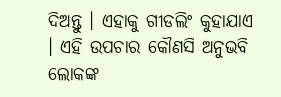ଦିଅନ୍ତୁ । ଏହାକୁ ଗୀଡଲିଂ କୁହାଯାଏ । ଏହି ଉପଚାର କୌଣସି ଅନୁଭବି ଲୋକଙ୍କ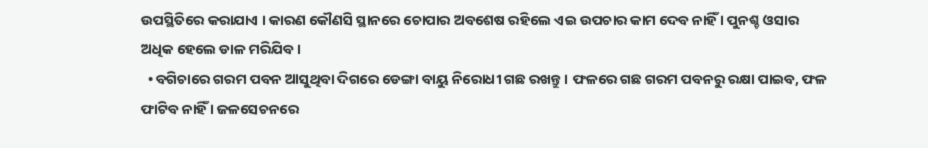ଉପସ୍ଥିତିରେ କରାଯାଏ । କାରଣ କୌଣସି ସ୍ଥାନରେ ଚୋପାର ଅବଶେଷ ରହିଲେ ଏଇ ଉପଚାର କାମ ଦେବ ନାହିଁ । ପୁନଶ୍ଚ ଓସାର ଅଧିକ ହେଲେ ଡାଳ ମରିଯିବ ।
  • ବଗିଚାରେ ଗରମ ପବନ ଆସୁଥିବା ଦିଗରେ ଡେଙ୍ଗା ବାୟୁ ନିରୋଧୀ ଗଛ ରଖନ୍ତୁ । ଫଳରେ ଗଛ ଗରମ ପବନରୁ ରକ୍ଷା ପାଇବ, ଫଳ ଫାଟିବ ନାହିଁ । ଜଳସେଚନରେ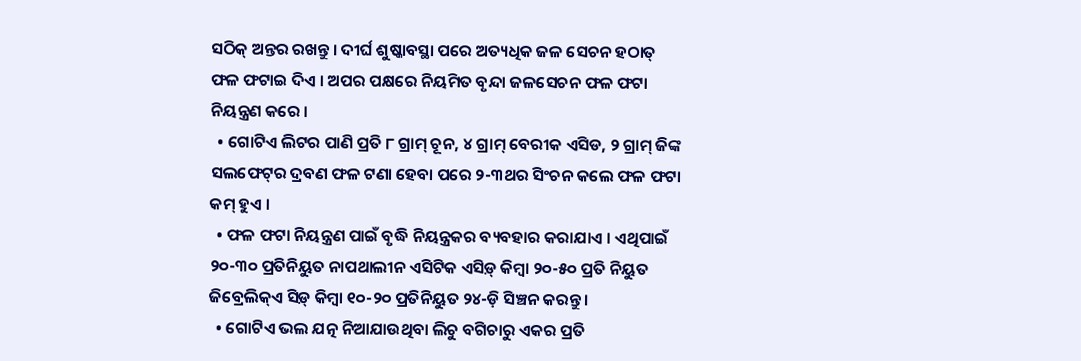ସଠିକ୍ ଅନ୍ତର ରଖନ୍ତୁ । ଦୀର୍ଘ ଶୁଷ୍କାବସ୍ଥା ପରେ ଅତ୍ୟଧିକ ଜଳ ସେଚନ ହଠାତ୍ ଫଳ ଫଟାଇ ଦିଏ । ଅପର ପକ୍ଷରେ ନିୟମିତ ବୃନ୍ଦା ଜଳସେଚନ ଫଳ ଫଟା ନିୟନ୍ତ୍ରଣ କରେ ।
  • ଗୋଟିଏ ଲିଟର ପାଣି ପ୍ରତି ୮ ଗ୍ରାମ୍ ଚୂନ, ୪ ଗ୍ରାମ୍ ବେରୀକ ଏସିଡ, ୨ ଗ୍ରାମ୍ ଜିଙ୍କ ସଲଫେଟ୍‌ର ଦ୍ରବଣ ଫଳ ଟଣା ହେବା ପରେ ୨-୩ଥର ସିଂଚନ କଲେ ଫଳ ଫଟା କମ୍ ହୁଏ ।
  • ଫଳ ଫଟା ନିୟନ୍ତ୍ରଣ ପାଇଁ ବୃଦ୍ଧି ନିୟନ୍ତ୍ରକର ବ୍ୟବହାର କରାଯାଏ । ଏଥିପାଇଁ ୨୦-୩୦ ପ୍ରତିନିୟୁତ ନାପଥାଲୀନ ଏସିଟିକ ଏସିଡ଼୍ କିମ୍ବା ୨୦-୫୦ ପ୍ରତି ନିୟୁତ ଜିବ୍ରେଲିକ୍ଏ ସିଡ଼୍ କିମ୍ବା ୧୦-୨୦ ପ୍ରତିନିୟୁତ ୨୪-ଡ଼ି ସିଞ୍ଚନ କରନ୍ତୁ ।
  • ଗୋଟିଏ ଭଲ ଯତ୍ନ ନିଆଯାଉଥିବା ଲିଚୁ ବଗିଚାରୁ ଏକର ପ୍ରତି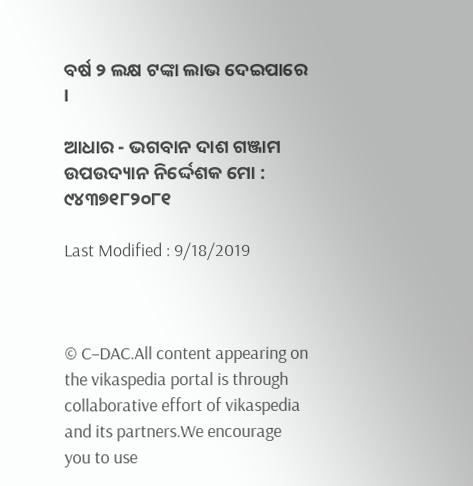ବର୍ଷ ୨ ଲକ୍ଷ ଟଙ୍କା ଲାଭ ଦେଇପାରେ ।

ଆଧାର - ଭଗବାନ ଦାଶ ଗଞ୍ଜାମ ଉପଉଦ୍ୟାନ ନିର୍ଦ୍ଦେଶକ ମୋ : ୯୪୩୭୧୮୨୦୮୧

Last Modified : 9/18/2019



© C–DAC.All content appearing on the vikaspedia portal is through collaborative effort of vikaspedia and its partners.We encourage you to use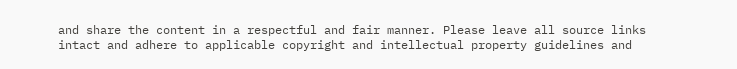and share the content in a respectful and fair manner. Please leave all source links intact and adhere to applicable copyright and intellectual property guidelines and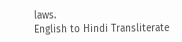laws.
English to Hindi Transliterate